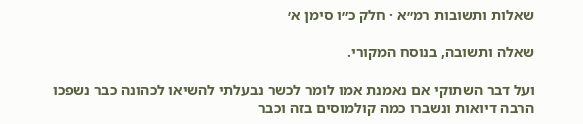שאלות ותשובות רמ״א · חלק כ״ו סימן א׳

שאלה ותשובה, בנוסח המקורי.

ועל דבר השתוקי אם נאמנת אמו לומר לכשר נבעלתי להשיאו לכהונה כבר נשפכו הרבה דיואות ונשברו כמה קולמוסים בזה וכבר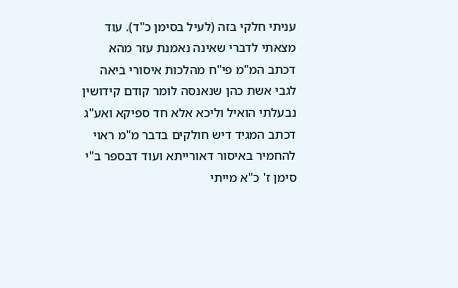עניתי חלקי בזה (לעיל בסימן כ"ד). עוד מצאתי לדברי שאינה נאמנת עזר מהא דכתב המ"מ פי"ח מהלכות איסורי ביאה לגבי אשת כהן שנאנסה לומר קודם קידושין נבעלתי הואיל וליכא אלא חד ספיקא ואע"ג דכתב המגיד דיש חולקים בדבר מ"מ ראוי להחמיר באיסור דאורייתא ועוד דבספר ב"י סימן ז' כ"א מייתי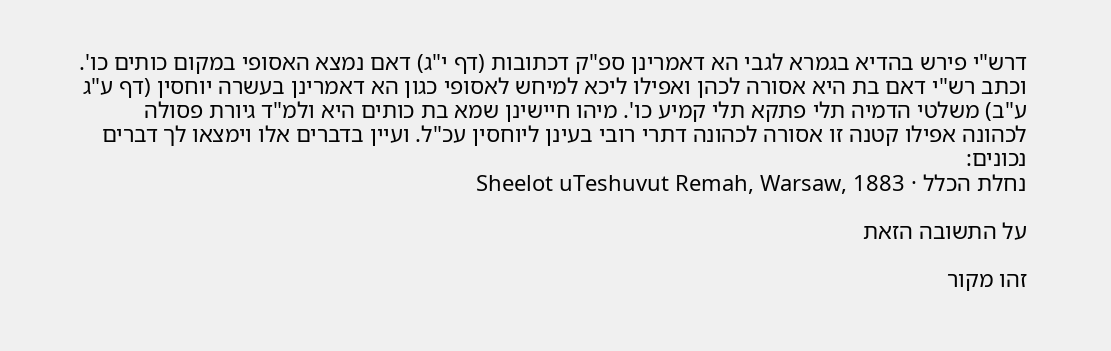דרש"י פירש בהדיא בגמרא לגבי הא דאמרינן ספ"ק דכתובות (דף י"ג) דאם נמצא האסופי במקום כותים כו'. וכתב רש"י דאם בת היא אסורה לכהן ואפילו ליכא למיחש לאסופי כגון הא דאמרינן בעשרה יוחסין (דף ע"ג ע"ב) משלטי הדמיה תלי פתקא תלי קמיע כו'. מיהו חיישינן שמא בת כותים היא ולמ"ד גיורת פסולה לכהונה אפילו קטנה זו אסורה לכהונה דתרי רובי בעינן ליוחסין עכ"ל. ועיין בדברים אלו וימצאו לך דברים נכונים:
נחלת הכלל · Sheelot uTeshuvut Remah, Warsaw, 1883

על התשובה הזאת

זהו מקור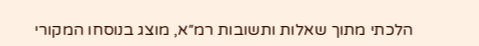הלכתי מתוך שאלות ותשובות רמ״א, מוצג בנוסחו המקורי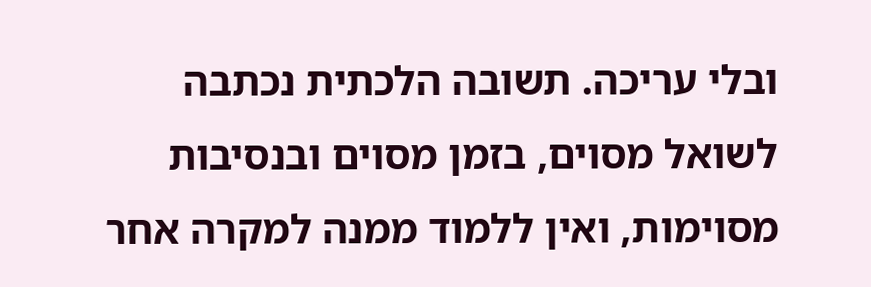ובלי עריכה. תשובה הלכתית נכתבה לשואל מסוים, בזמן מסוים ובנסיבות מסוימות, ואין ללמוד ממנה למקרה אחר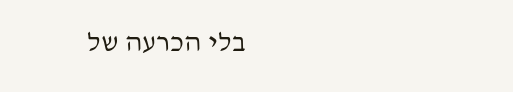בלי הכרעה של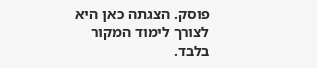פוסק. הצגתה כאן היא לצורך לימוד המקור בלבד.